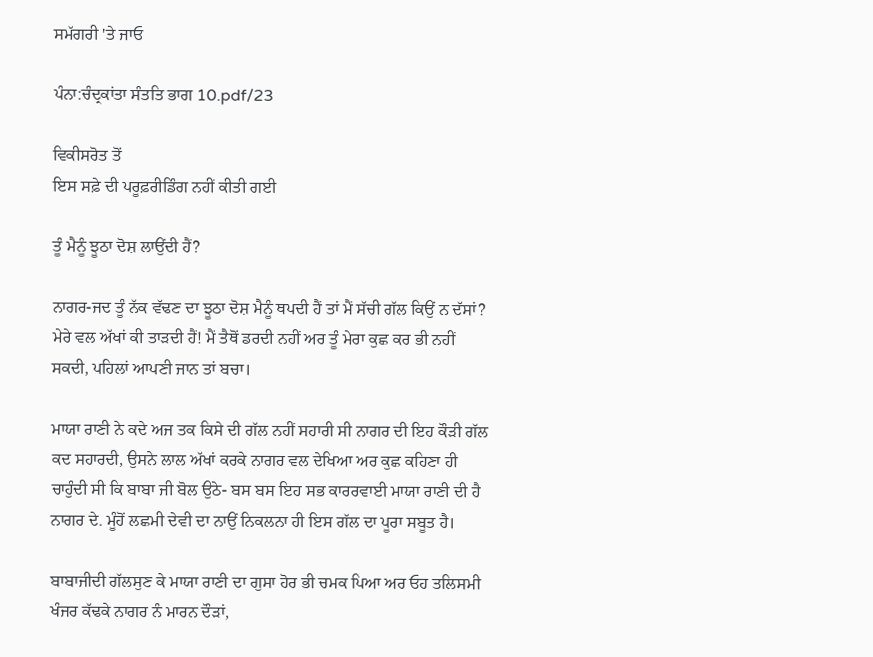ਸਮੱਗਰੀ 'ਤੇ ਜਾਓ

ਪੰਨਾ:ਚੰਦ੍ਰਕਾਂਤਾ ਸੰਤਤਿ ਭਾਗ 10.pdf/23

ਵਿਕੀਸਰੋਤ ਤੋਂ
ਇਸ ਸਫ਼ੇ ਦੀ ਪਰੂਫ਼ਰੀਡਿੰਗ ਨਹੀਂ ਕੀਤੀ ਗਈ

ਤੂੰ ਮੈਨੂੰ ਝੂਠਾ ਦੋਸ਼ ਲਾਉਂਦੀ ਹੈਂ?

ਨਾਗਰ-ਜਦ ਤੂੰ ਨੱਕ ਵੱਢਣ ਦਾ ਝੂਠਾ ਦੋਸ਼ ਮੈਨੂੰ ਥਪਦੀ ਹੈਂ ਤਾਂ ਮੈਂ ਸੱਚੀ ਗੱਲ ਕਿਉਂ ਨ ਦੱਸਾਂ? ਮੇਰੇ ਵਲ ਅੱਖਾਂ ਕੀ ਤਾੜਦੀ ਹੈਂ! ਮੈਂ ਤੈਥੋਂ ਡਰਦੀ ਨਹੀਂ ਅਰ ਤੂੰ ਮੇਰਾ ਕੁਛ ਕਰ ਭੀ ਨਹੀਂ ਸਕਦੀ, ਪਹਿਲਾਂ ਆਪਣੀ ਜਾਨ ਤਾਂ ਬਚਾ।

ਮਾਯਾ ਰਾਣੀ ਨੇ ਕਦੇ ਅਜ ਤਕ ਕਿਸੇ ਦੀ ਗੱਲ ਨਹੀਂ ਸਹਾਰੀ ਸੀ ਨਾਗਰ ਦੀ ਇਹ ਕੌੜੀ ਗੱਲ ਕਦ ਸਹਾਰਦੀ, ਉਸਨੇ ਲਾਲ ਅੱਖਾਂ ਕਰਕੇ ਨਾਗਰ ਵਲ ਦੇਖਿਆ ਅਰ ਕੁਛ ਕਹਿਣਾ ਹੀ ਚਾਹੁੰਦੀ ਸੀ ਕਿ ਬਾਬਾ ਜੀ ਬੋਲ ਉਠੇ- ਬਸ ਬਸ ਇਹ ਸਭ ਕਾਰਰਵਾਈ ਮਾਯਾ ਰਾਣੀ ਦੀ ਹੈ ਨਾਗਰ ਦੇ. ਮੂੰਹੋਂ ਲਛਮੀ ਦੇਵੀ ਦਾ ਨਾਉਂ ਨਿਕਲਨਾ ਹੀ ਇਸ ਗੱਲ ਦਾ ਪੂਰਾ ਸਬੂਤ ਹੈ।

ਬਾਬਾਜੀਦੀ ਗੱਲਸੁਣ ਕੇ ਮਾਯਾ ਰਾਣੀ ਦਾ ਗੁਸਾ ਹੋਰ ਭੀ ਚਮਕ ਪਿਆ ਅਰ ਓਹ ਤਲਿਸਮੀ ਖੰਜਰ ਕੱਢਕੇ ਨਾਗਰ ਨੰ ਮਾਰਨ ਦੌੜਾਂ,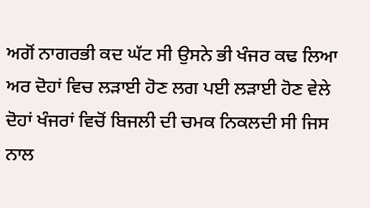ਅਗੋਂ ਨਾਗਰਭੀ ਕਦ ਘੱਟ ਸੀ ਉਸਨੇ ਭੀ ਖੰਜਰ ਕਢ ਲਿਆ ਅਰ ਦੋਹਾਂ ਵਿਚ ਲੜਾਈ ਹੋਣ ਲਗ ਪਈ ਲੜਾਈ ਹੋਣ ਵੇਲੇ ਦੋਹਾਂ ਖੰਜਰਾਂ ਵਿਚੋਂ ਬਿਜਲੀ ਦੀ ਚਮਕ ਨਿਕਲਦੀ ਸੀ ਜਿਸ ਨਾਲ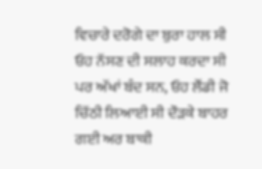ਵਿਚਾਰੇ ਦਰੋਗੇ ਦਾ ਬੁਰਾ ਹਾਲ ਸੀ ਓਹ ਨੱਸਣ ਦੀ ਸਲਾਹ ਕਰਦਾ ਸੀ ਪਰ ਅੱਖਾਂ ਬੰਦ ਸਨ, ਓਹ ਲੌਂਡੀ ਜੋ ਚਿੱਠੀ ਲਿਆਈ ਸੀ ਦੌੜਕੇ ਬਾਹਰ ਗਈ ਅਰ ਬਾਕੀ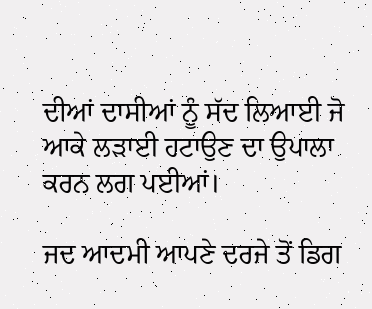ਦੀਆਂ ਦਾਸੀਆਂ ਨੂੰ ਸੱਦ ਲਿਆਈ ਜੋ ਆਕੇ ਲੜਾਈ ਹਟਾਉਣ ਦਾ ਉਪਾਲਾ ਕਰਨ ਲਗ ਪਈਆਂ।

ਜਦ ਆਦਮੀ ਆਪਣੇ ਦਰਜੇ ਤੋਂ ਡਿਗ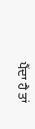ਪੈਂਦਾ ਹੈ ਤਾਂ